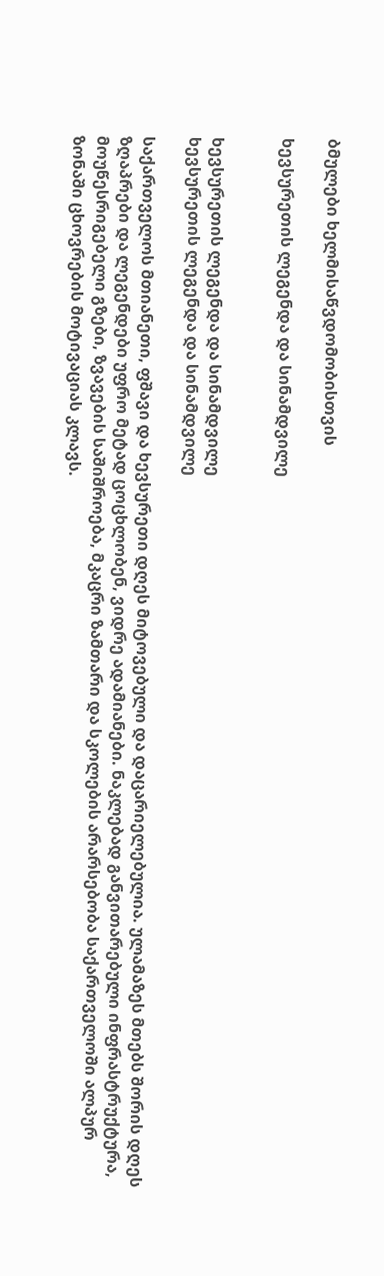ბმულები ხელმისაწვდომობისთვის

ხევსურეთის ლეგენდა და სინამდვილე


ხევსურეთის ლეგენდა და სინამდვილე
ხევსურეთის ლეგენდა და სინამდვილე

საქართველოს მთიანეთი, ფშავი და ხევსურეთი დღეს მიტოვებული და დაცარიელებულია. ულამაზეს მთებს შორის დღეს ზღაპრები და ლეგენდები უფრო მეტად ცოცხლობენ, ვიდრე ადამიანები. ნაკლებად განვითარებული ინფრასტრუქტურა, მოუწესრიგებელი გზები, ზვავების საშიშროება, მკაცრი ზამთარი და სკოლების არარსებობა საქართველოში ალპურ ზონაში ცხოვრების მოტივაციას კლავს.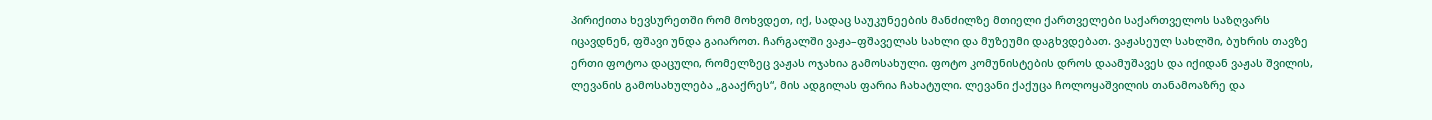პირიქითა ხევსურეთში რომ მოხვდეთ, იქ, სადაც საუკუნეების მანძილზე მთიელი ქართველები საქართველოს საზღვარს იცავდნენ, ფშავი უნდა გაიაროთ. ჩარგალში ვაჟა–ფშაველას სახლი და მუზეუმი დაგხვდებათ. ვაჟასეულ სახლში, ბუხრის თავზე ერთი ფოტოა დაცული, რომელზეც ვაჟას ოჯახია გამოსახული. ფოტო კომუნისტების დროს დაამუშავეს და იქიდან ვაჟას შვილის, ლევანის გამოსახულება „გააქრეს“, მის ადგილას ფარია ჩახატული. ლევანი ქაქუცა ჩოლოყაშვილის თანამოაზრე და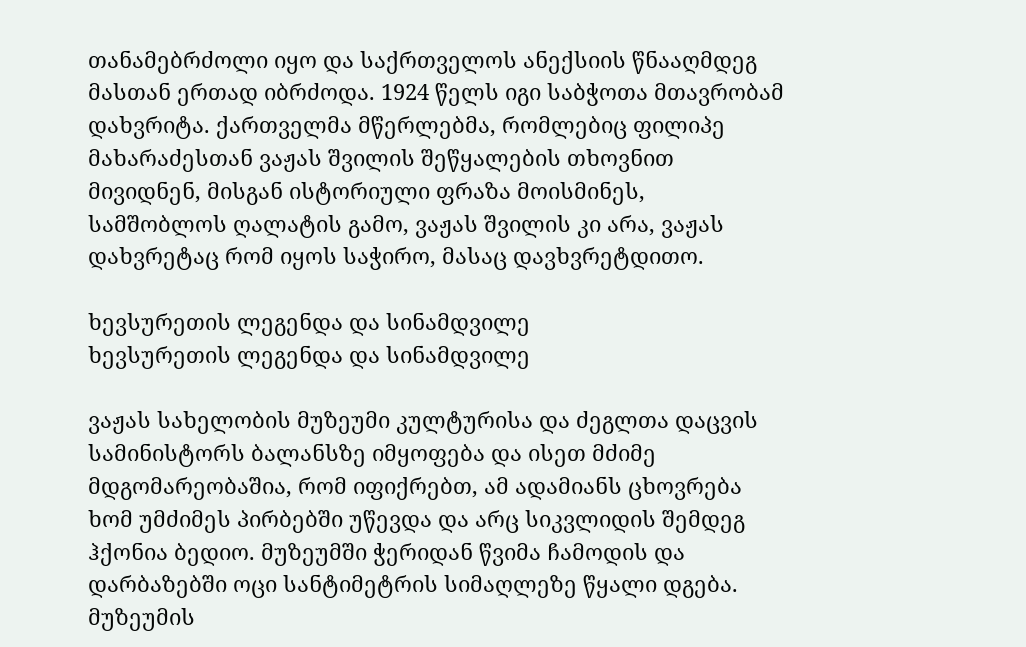თანამებრძოლი იყო და საქრთველოს ანექსიის წნააღმდეგ მასთან ერთად იბრძოდა. 1924 წელს იგი საბჭოთა მთავრობამ დახვრიტა. ქართველმა მწერლებმა, რომლებიც ფილიპე მახარაძესთან ვაჟას შვილის შეწყალების თხოვნით მივიდნენ, მისგან ისტორიული ფრაზა მოისმინეს, სამშობლოს ღალატის გამო, ვაჟას შვილის კი არა, ვაჟას დახვრეტაც რომ იყოს საჭირო, მასაც დავხვრეტდითო.

ხევსურეთის ლეგენდა და სინამდვილე
ხევსურეთის ლეგენდა და სინამდვილე

ვაჟას სახელობის მუზეუმი კულტურისა და ძეგლთა დაცვის სამინისტორს ბალანსზე იმყოფება და ისეთ მძიმე მდგომარეობაშია, რომ იფიქრებთ, ამ ადამიანს ცხოვრება ხომ უმძიმეს პირბებში უწევდა და არც სიკვლიდის შემდეგ ჰქონია ბედიო. მუზეუმში ჭერიდან წვიმა ჩამოდის და დარბაზებში ოცი სანტიმეტრის სიმაღლეზე წყალი დგება. მუზეუმის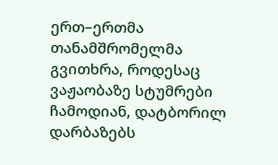ერთ–ერთმა თანამშრომელმა გვითხრა, როდესაც ვაჟაობაზე სტუმრები ჩამოდიან, დატბორილ დარბაზებს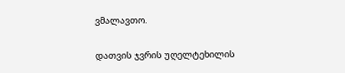ვმალავთო.

დათვის ჯვრის უღელტეხილის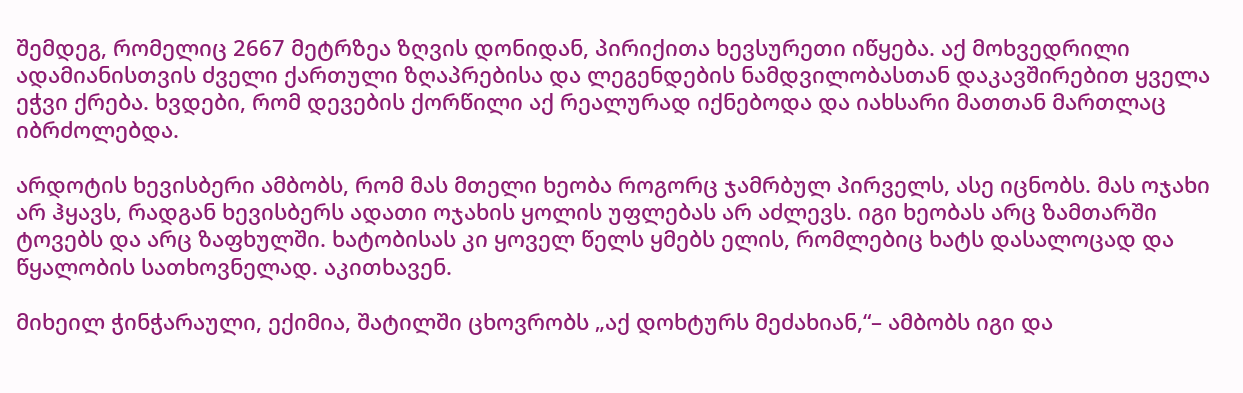შემდეგ, რომელიც 2667 მეტრზეა ზღვის დონიდან, პირიქითა ხევსურეთი იწყება. აქ მოხვედრილი ადამიანისთვის ძველი ქართული ზღაპრებისა და ლეგენდების ნამდვილობასთან დაკავშირებით ყველა ეჭვი ქრება. ხვდები, რომ დევების ქორწილი აქ რეალურად იქნებოდა და იახსარი მათთან მართლაც იბრძოლებდა.

არდოტის ხევისბერი ამბობს, რომ მას მთელი ხეობა როგორც ჯამრბულ პირველს, ასე იცნობს. მას ოჯახი არ ჰყავს, რადგან ხევისბერს ადათი ოჯახის ყოლის უფლებას არ აძლევს. იგი ხეობას არც ზამთარში ტოვებს და არც ზაფხულში. ხატობისას კი ყოველ წელს ყმებს ელის, რომლებიც ხატს დასალოცად და წყალობის სათხოვნელად. აკითხავენ.

მიხეილ ჭინჭარაული, ექიმია, შატილში ცხოვრობს „აქ დოხტურს მეძახიან,“– ამბობს იგი და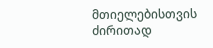მთიელებისთვის ძირითად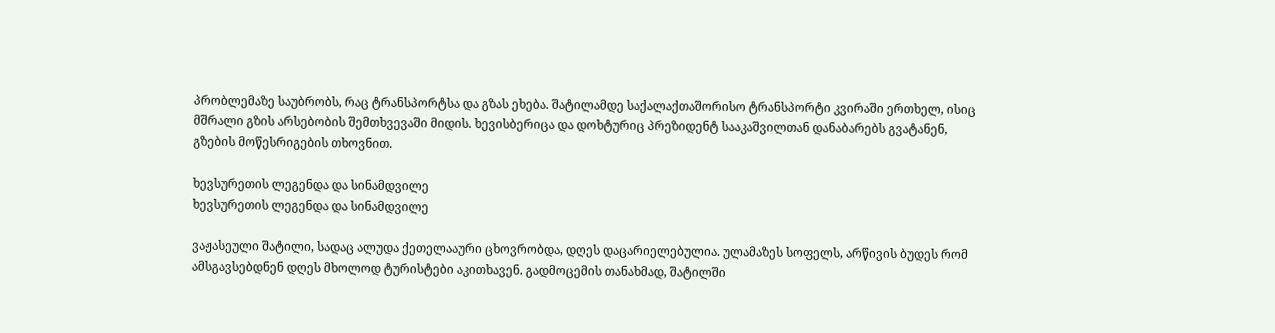პრობლემაზე საუბრობს, რაც ტრანსპორტსა და გზას ეხება. შატილამდე საქალაქთაშორისო ტრანსპორტი კვირაში ერთხელ, ისიც მშრალი გზის არსებობის შემთხვევაში მიდის. ხევისბერიცა და დოხტურიც პრეზიდენტ სააკაშვილთან დანაბარებს გვატანენ, გზების მოწესრიგების თხოვნით.

ხევსურეთის ლეგენდა და სინამდვილე
ხევსურეთის ლეგენდა და სინამდვილე

ვაჟასეული შატილი, სადაც ალუდა ქეთელააური ცხოვრობდა, დღეს დაცარიელებულია. ულამაზეს სოფელს, არწივის ბუდეს რომ ამსგავსებდნენ დღეს მხოლოდ ტურისტები აკითხავენ. გადმოცემის თანახმად, შატილში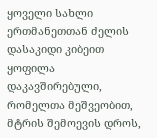ყოველი სახლი ერთმანეთთან ძელის დასაკიდი კიბეით ყოფილა დაკავშირებული, რომელთა მეშვეობით, მტრის შემოევის დროს,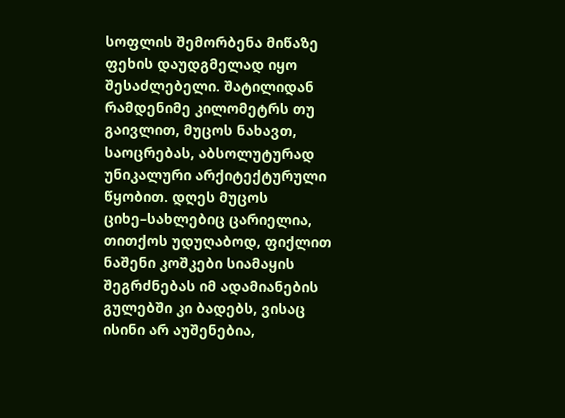სოფლის შემორბენა მიწაზე ფეხის დაუდგმელად იყო შესაძლებელი. შატილიდან რამდენიმე კილომეტრს თუ გაივლით, მუცოს ნახავთ, საოცრებას, აბსოლუტურად უნიკალური არქიტექტურული წყობით. დღეს მუცოს ციხე–სახლებიც ცარიელია, თითქოს უდუღაბოდ, ფიქლით ნაშენი კოშკები სიამაყის შეგრძნებას იმ ადამიანების გულებში კი ბადებს, ვისაც ისინი არ აუშენებია,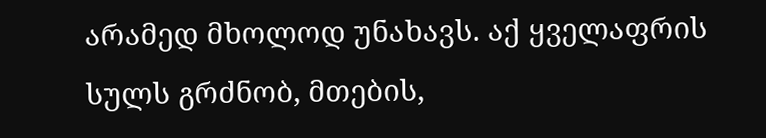არამედ მხოლოდ უნახავს. აქ ყველაფრის სულს გრძნობ, მთების,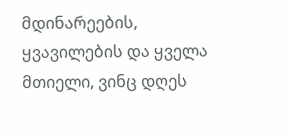მდინარეების, ყვავილების და ყველა მთიელი, ვინც დღეს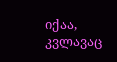იქაა, კვლავაც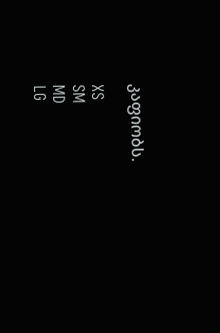კაფიობს.

XS
SM
MD
LG